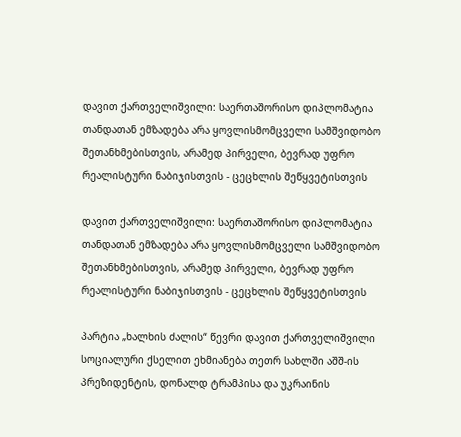დავით ქართველიშვილი: საერთაშორისო დიპლომატია თანდათან ემზადება არა ყოვლისმომცველი სამშვიდობო შეთანხმებისთვის, არამედ პირველი, ბევრად უფრო რეალისტური ნაბიჯისთვის - ცეცხლის შეწყვეტისთვის

დავით ქართველიშვილი: საერთაშორისო დიპლომატია თანდათან ემზადება არა ყოვლისმომცველი სამშვიდობო შეთანხმებისთვის, არამედ პირველი, ბევრად უფრო რეალისტური ნაბიჯისთვის - ცეცხლის შეწყვეტისთვის

პარტია „ხალხის ძალის“ წევრი დავით ქართველიშვილი სოციალური ქსელით ეხმიანება თეთრ სახლში აშშ-ის პრეზიდენტის, დონალდ ტრამპისა და უკრაინის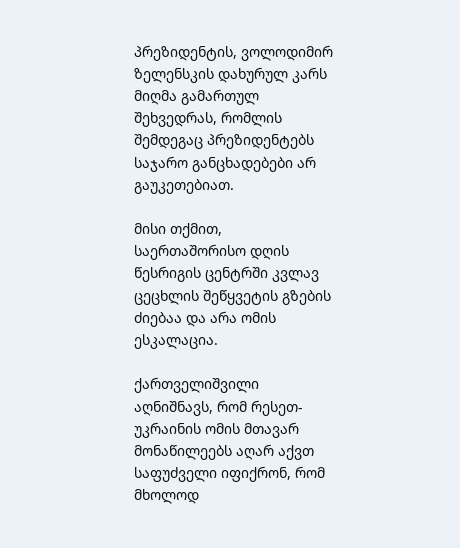პრეზიდენტის, ვოლოდიმირ ზელენსკის დახურულ კარს მიღმა გამართულ შეხვედრას, რომლის შემდეგაც პრეზიდენტებს საჯარო განცხადებები არ გაუკეთებიათ.

მისი თქმით, საერთაშორისო დღის წესრიგის ცენტრში კვლავ ცეცხლის შეწყვეტის გზების ძიებაა და არა ომის ესკალაცია.

ქართველიშვილი აღნიშნავს, რომ რესეთ-უკრაინის ომის მთავარ მონაწილეებს აღარ აქვთ საფუძველი იფიქრონ, რომ მხოლოდ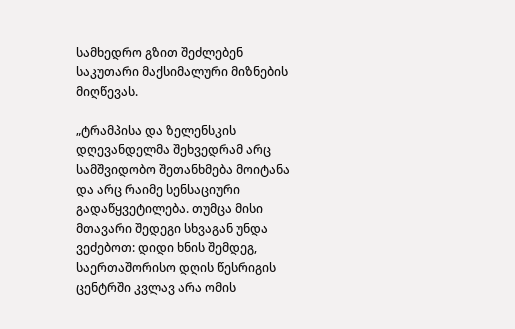სამხედრო გზით შეძლებენ საკუთარი მაქსიმალური მიზნების მიღწევას.

„ტრამპისა და ზელენსკის დღევანდელმა შეხვედრამ არც სამშვიდობო შეთანხმება მოიტანა და არც რაიმე სენსაციური გადაწყვეტილება. თუმცა მისი მთავარი შედეგი სხვაგან უნდა ვეძებოთ: დიდი ხნის შემდეგ, საერთაშორისო დღის წესრიგის ცენტრში კვლავ არა ომის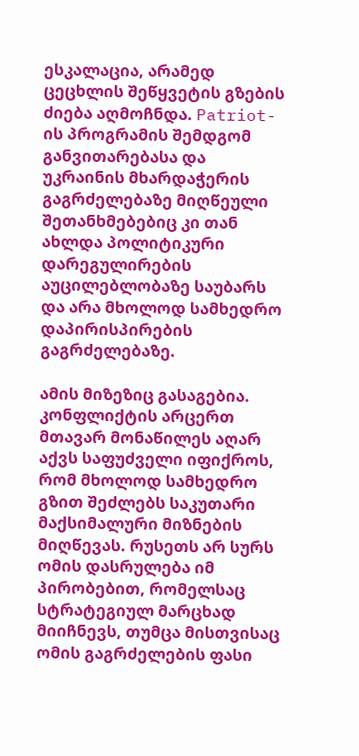ესკალაცია, არამედ ცეცხლის შეწყვეტის გზების ძიება აღმოჩნდა. Patriot-ის პროგრამის შემდგომ განვითარებასა და უკრაინის მხარდაჭერის გაგრძელებაზე მიღწეული შეთანხმებებიც კი თან ახლდა პოლიტიკური დარეგულირების აუცილებლობაზე საუბარს და არა მხოლოდ სამხედრო დაპირისპირების გაგრძელებაზე.

ამის მიზეზიც გასაგებია. კონფლიქტის არცერთ მთავარ მონაწილეს აღარ აქვს საფუძველი იფიქროს, რომ მხოლოდ სამხედრო გზით შეძლებს საკუთარი მაქსიმალური მიზნების მიღწევას. რუსეთს არ სურს ომის დასრულება იმ პირობებით, რომელსაც სტრატეგიულ მარცხად მიიჩნევს, თუმცა მისთვისაც ომის გაგრძელების ფასი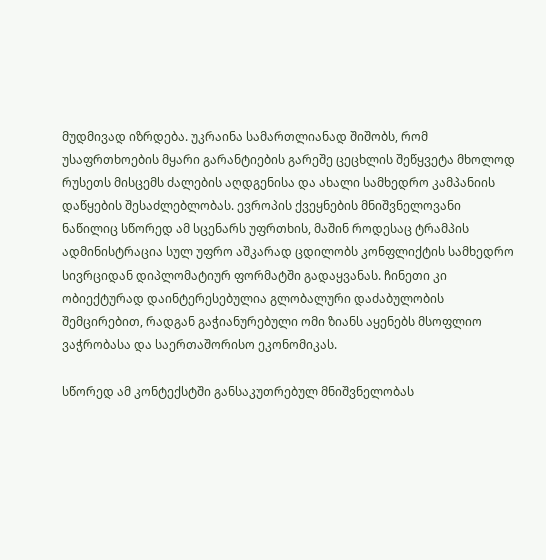მუდმივად იზრდება. უკრაინა სამართლიანად შიშობს, რომ უსაფრთხოების მყარი გარანტიების გარეშე ცეცხლის შეწყვეტა მხოლოდ რუსეთს მისცემს ძალების აღდგენისა და ახალი სამხედრო კამპანიის დაწყების შესაძლებლობას. ევროპის ქვეყნების მნიშვნელოვანი ნაწილიც სწორედ ამ სცენარს უფრთხის, მაშინ როდესაც ტრამპის ადმინისტრაცია სულ უფრო აშკარად ცდილობს კონფლიქტის სამხედრო სივრციდან დიპლომატიურ ფორმატში გადაყვანას. ჩინეთი კი ობიექტურად დაინტერესებულია გლობალური დაძაბულობის შემცირებით, რადგან გაჭიანურებული ომი ზიანს აყენებს მსოფლიო ვაჭრობასა და საერთაშორისო ეკონომიკას.

სწორედ ამ კონტექსტში განსაკუთრებულ მნიშვნელობას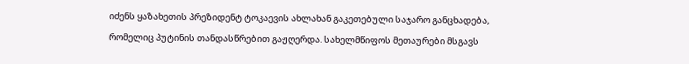იძენს ყაზახეთის პრეზიდენტ ტოკაევის ახლახან გაკეთებული საჯარო განცხადება, რომელიც პუტინის თანდასწრებით გაჟღერდა. სახელმწიფოს მეთაურები მსგავს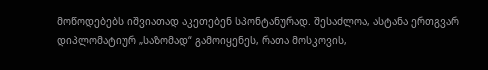მოწოდებებს იშვიათად აკეთებენ სპონტანურად. შესაძლოა, ასტანა ერთგვარ დიპლომატიურ „საზომად“ გამოიყენეს, რათა მოსკოვის,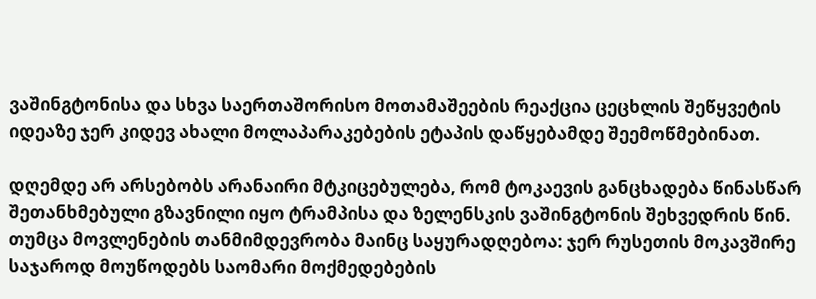ვაშინგტონისა და სხვა საერთაშორისო მოთამაშეების რეაქცია ცეცხლის შეწყვეტის იდეაზე ჯერ კიდევ ახალი მოლაპარაკებების ეტაპის დაწყებამდე შეემოწმებინათ.

დღემდე არ არსებობს არანაირი მტკიცებულება, რომ ტოკაევის განცხადება წინასწარ შეთანხმებული გზავნილი იყო ტრამპისა და ზელენსკის ვაშინგტონის შეხვედრის წინ. თუმცა მოვლენების თანმიმდევრობა მაინც საყურადღებოა: ჯერ რუსეთის მოკავშირე საჯაროდ მოუწოდებს საომარი მოქმედებების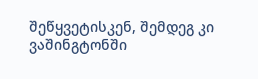შეწყვეტისკენ, შემდეგ კი ვაშინგტონში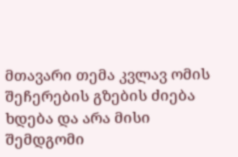მთავარი თემა კვლავ ომის შეჩერების გზების ძიება ხდება და არა მისი შემდგომი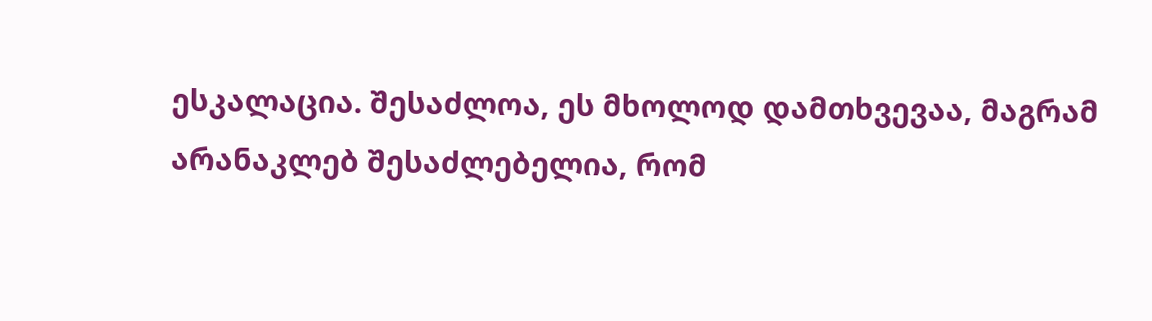ესკალაცია. შესაძლოა, ეს მხოლოდ დამთხვევაა, მაგრამ არანაკლებ შესაძლებელია, რომ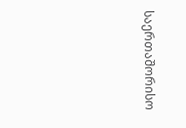საერთაშორისო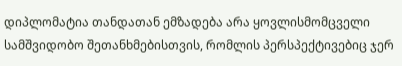დიპლომატია თანდათან ემზადება არა ყოვლისმომცველი სამშვიდობო შეთანხმებისთვის, რომლის პერსპექტივებიც ჯერ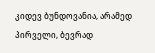კიდევ ბუნდოვანია, არამედ პირველი, ბევრად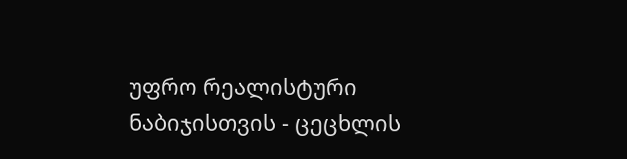უფრო რეალისტური ნაბიჯისთვის - ცეცხლის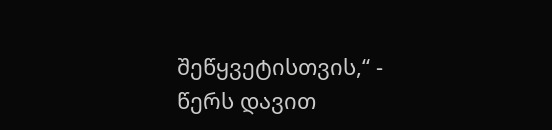შეწყვეტისთვის,“ - წერს დავით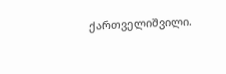ქართველიშვილი.